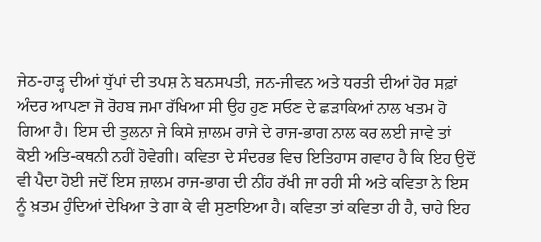ਜੇਠ-ਹਾੜ੍ਹ ਦੀਆਂ ਧੁੱਪਾਂ ਦੀ ਤਪਸ਼ ਨੇ ਬਨਸਪਤੀ, ਜਨ-ਜੀਵਨ ਅਤੇ ਧਰਤੀ ਦੀਆਂ ਹੋਰ ਸਫ਼ਾਂ ਅੰਦਰ ਆਪਣਾ ਜੋ ਰੋਹਬ ਜਮਾ ਰੱਖਿਆ ਸੀ ਉਹ ਹੁਣ ਸਓਣ ਦੇ ਛੜਾਕਿਆਂ ਨਾਲ ਖਤਮ ਹੋ ਗਿਆ ਹੈ। ਇਸ ਦੀ ਤੁਲਨਾ ਜੇ ਕਿਸੇ ਜ਼ਾਲਮ ਰਾਜੇ ਦੇ ਰਾਜ-ਭਾਗ ਨਾਲ ਕਰ ਲਈ ਜਾਵੇ ਤਾਂ ਕੋਈ ਅਤਿ-ਕਥਨੀ ਨਹੀਂ ਹੋਵੇਗੀ। ਕਵਿਤਾ ਦੇ ਸੰਦਰਭ ਵਿਚ ਇਤਿਹਾਸ ਗਵਾਹ ਹੈ ਕਿ ਇਹ ਉਦੋਂ ਵੀ ਪੈਦਾ ਹੋਈ ਜਦੋਂ ਇਸ ਜ਼ਾਲਮ ਰਾਜ-ਭਾਗ ਦੀ ਨੀਂਹ ਰੱਖੀ ਜਾ ਰਹੀ ਸੀ ਅਤੇ ਕਵਿਤਾ ਨੇ ਇਸ ਨੂੰ ਖ਼ਤਮ ਹੁੰਦਿਆਂ ਦੇਖਿਆ ਤੇ ਗਾ ਕੇ ਵੀ ਸੁਣਾਇਆ ਹੈ। ਕਵਿਤਾ ਤਾਂ ਕਵਿਤਾ ਹੀ ਹੈ, ਚਾਹੇ ਇਹ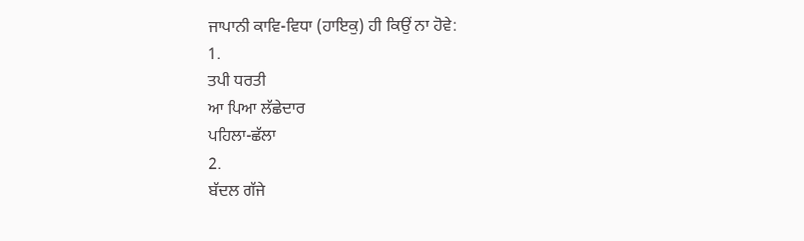ਜਾਪਾਨੀ ਕਾਵਿ-ਵਿਧਾ (ਹਾਇਕੁ) ਹੀ ਕਿਉਂ ਨਾ ਹੋਵੇ:
1.
ਤਪੀ ਧਰਤੀ
ਆ ਪਿਆ ਲੱਛੇਦਾਰ
ਪਹਿਲਾ-ਛੱਲਾ
2.
ਬੱਦਲ ਗੱਜੇ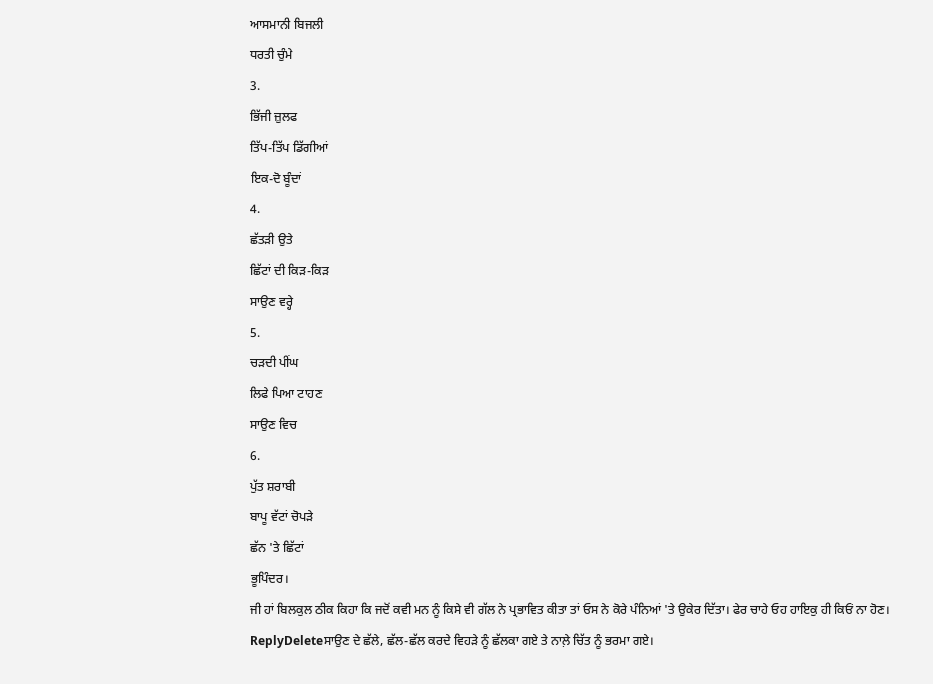ਆਸਮਾਨੀ ਬਿਜਲੀ
ਧਰਤੀ ਚੁੰਮੇ
3.
ਭਿੱਜੀ ਜ਼ੁਲਫ
ਤਿੱਪ-ਤਿੱਪ ਡਿੱਗੀਆਂ
ਇਕ-ਦੋ ਬੂੰਦਾਂ
4.
ਛੱਤੜੀ ਉਤੇ
ਛਿੱਟਾਂ ਦੀ ਕਿੜ-ਕਿੜ
ਸਾਉਣ ਵਰ੍ਹੇ
5.
ਚੜਦੀ ਪੀਂਘ
ਲਿਫੇ ਪਿਆ ਟਾਹਣ
ਸਾਉਣ ਵਿਚ
6.
ਪੁੱਤ ਸ਼ਰਾਬੀ
ਬਾਪੂ ਵੱਟਾਂ ਚੋਪੜੇ
ਛੱਨ 'ਤੇ ਛਿੱਟਾਂ
ਭੂਪਿੰਦਰ।
ਜੀ ਹਾਂ ਬਿਲਕੁਲ ਠੀਕ ਕਿਹਾ ਕਿ ਜਦੋਂ ਕਵੀ ਮਨ ਨੂੰ ਕਿਸੇ ਵੀ ਗੱਲ ਨੇ ਪ੍ਰਭਾਵਿਤ ਕੀਤਾ ਤਾਂ ਓਸ ਨੇ ਕੋਰੇ ਪੰਨਿਆਂ 'ਤੇ ਉਕੇਰ ਦਿੱਤਾ। ਫੇਰ ਚਾਹੇ ਓਹ ਹਾਇਕੁ ਹੀ ਕਿਓਂ ਨਾ ਹੋਣ।
ReplyDeleteਸਾਉਣ ਦੇ ਛੱਲੇ, ਛੱਲ-ਛੱਲ ਕਰਦੇ ਵਿਹੜੇ ਨੂੰ ਛੱਲਕਾ ਗਏ ਤੇ ਨਾਲ਼ੇ ਚਿੱਤ ਨੂੰ ਭਰਮਾ ਗਏ।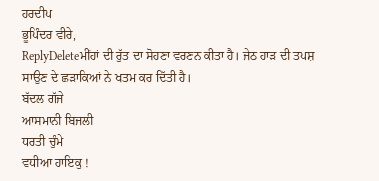ਹਰਦੀਪ
ਭੂਪਿੰਦਰ ਵੀਰੇ,
ReplyDeleteਮੀਂਹਾਂ ਦੀ ਰੁੱਤ ਦਾ ਸੋਹਣਾ ਵਰਣਨ ਕੀਤਾ ਹੈ। ਜੇਠ ਹਾੜ ਦੀ ਤਪਸ਼ ਸਾਉਣ ਦੇ ਛੜਾਕਿਆਂ ਨੇ ਖਤਮ ਕਰ ਦਿੱਤੀ ਹੈ।
ਬੱਦਲ ਗੱਜੇ
ਆਸਮਾਨੀ ਬਿਜਲੀ
ਧਰਤੀ ਚੁੰਮੇ
ਵਧੀਆ ਹਾਇਕੁ !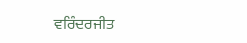ਵਰਿੰਦਰਜੀਤ